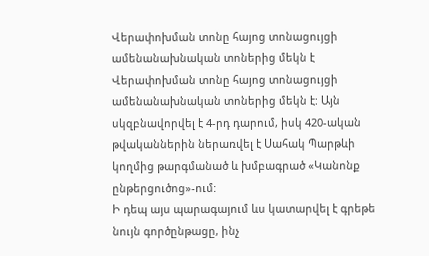Վերափոխման տոնը հայոց տոնացույցի ամենանախնական տոներից մեկն է
Վերափոխման տոնը հայոց տոնացույցի ամենանախնական տոներից մեկն է: Այն սկզբնավորվել է 4-րդ դարում, իսկ 420-ական թվականներին ներառվել է Սահակ Պարթևի կողմից թարգմանած և խմբագրած «Կանոնք ընթերցուծոց»-ում:
Ի դեպ այս պարագայում ևս կատարվել է գրեթե նույն գործընթացը, ինչ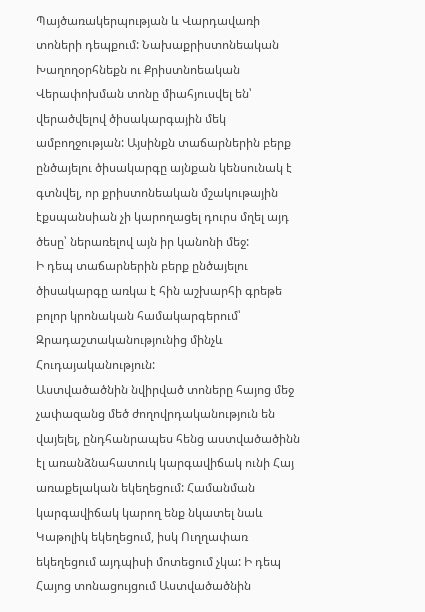Պայծառակերպության և Վարդավառի տոների դեպքում: Նախաքրիստոնեական Խաղողօրհնեքն ու Քրիստնոեական Վերափոխման տոնը միահյուսվել են՝ վերածվելով ծիսակարգային մեկ ամբողջության: Այսինքն տաճարներին բերք ընծայելու ծիսակարգը այնքան կենսունակ է գտնվել, որ քրիստոնեական մշակութային էքսպանսիան չի կարողացել դուրս մղել այդ ծեսը՝ ներառելով այն իր կանոնի մեջ:
Ի դեպ տաճարներին բերք ընծայելու ծիսակարգը առկա է հին աշխարհի գրեթե բոլոր կրոնական համակարգերում՝ Զրադաշտականությունից մինչև Հուդայականություն:
Աստվածածնին նվիրված տոները հայոց մեջ չափազանց մեծ ժողովրդականություն են վայելել, ընդհանրապես հենց աստվածածինն էլ առանձնահատուկ կարգավիճակ ունի Հայ առաքելական եկեղեցում: Համանման կարգավիճակ կարող ենք նկատել նաև Կաթոլիկ եկեղեցում, իսկ Ուղղափառ եկեղեցում այդպիսի մոտեցում չկա: Ի դեպ Հայոց տոնացույցում Աստվածածնին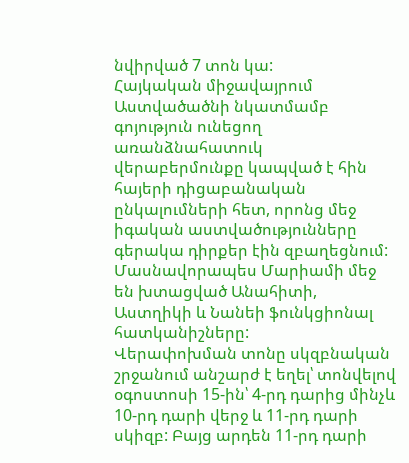նվիրված 7 տոն կա:
Հայկական միջավայրում Աստվածածնի նկատմամբ գոյություն ունեցող առանձնահատուկ վերաբերմունքը կապված է հին հայերի դիցաբանական ընկալումների հետ, որոնց մեջ իգական աստվածությունները գերակա դիրքեր էին զբաղեցնում: Մասնավորապես Մարիամի մեջ են խտացված Անահիտի, Աստղիկի և Նանեի ֆունկցիոնալ հատկանիշները:
Վերափոխման տոնը սկզբնական շրջանում անշարժ է եղել՝ տոնվելով օգոստոսի 15-ին՝ 4-րդ դարից մինչև 10-րդ դարի վերջ և 11-րդ դարի սկիզբ: Բայց արդեն 11-րդ դարի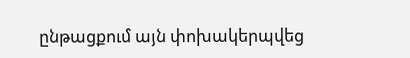ընթացքում այն փոխակերպվեց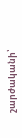շարժականի՝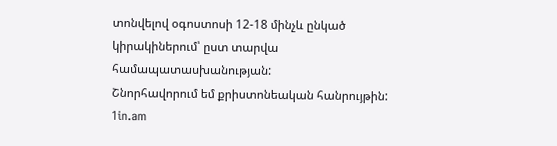տոնվելով օգոստոսի 12-18 մինչև ընկած կիրակիներում՝ ըստ տարվա համապատասխանության:
Շնորհավորում եմ քրիստոնեական հանրույթին:
1in.am